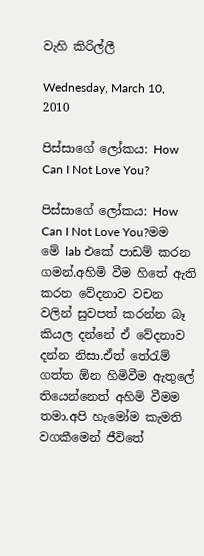වැහි කිරිල්ලී

Wednesday, March 10, 2010

පිස්සාගේ ලෝකය: How Can I Not Love You?

පිස්සාගේ ලෝකය: How Can I Not Love You?මම මේ lab එකේ පාඩම් කරන ගමන්.අහිමි වීම හිතේ ඇති කරන වේදනාව වචන වලින් සුවපත් කරන්න බෑ කියල දන්නේ ඒ වේදනාව දන්න නිසා.ඒත් තේරැම් ගත්ත ඕන හිමිවීම ඇතුලේ තියෙන්නෙත් අහිමි වීමම තමා.අපි හැමෝම කැමති වගකීමෙන් ජීවිතේ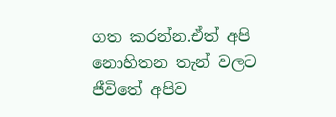ගත කරන්න.ඒත් අපි නොහිතන තැන් වලට ජීවිතේ අපිව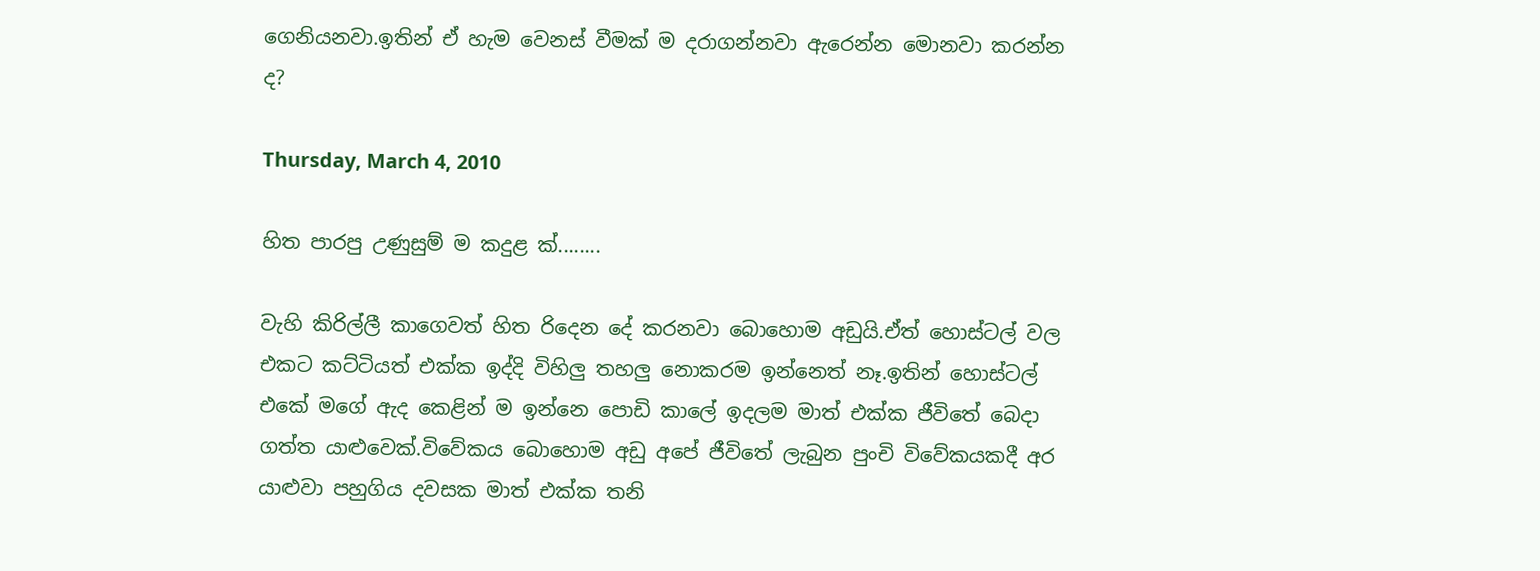ගෙනියනවා.ඉතින් ඒ හැම වෙනස් වීමක් ම දරාගන්නවා ඇරෙන්න මොනවා කරන්න ද?

Thursday, March 4, 2010

හිත පාරපු උණුසුම් ම කදුළ ක්........

වැහි කිරිල්ලී කාගෙවත් හිත රිදෙන දේ කරනවා බොහොම අඩුයි.ඒත් හොස්ටල් වල එකට කට්ටියත් එක්ක ඉද්දි විහිලු තහලු නොකරම ඉන්නෙත් නෑ.ඉතින් හොස්ටල් එකේ මගේ ඇද කෙළින් ම ඉන්නෙ පොඩි කාලේ ඉදලම මාත් එක්ක ජීවිතේ බෙදා ගත්ත යාළුවෙක්.විවේකය බොහොම අඩු අපේ ජීවිතේ ලැබුන පුංචි විවේකයකදී අර යාළුවා පහුගිය දවසක මාත් එක්ක තනි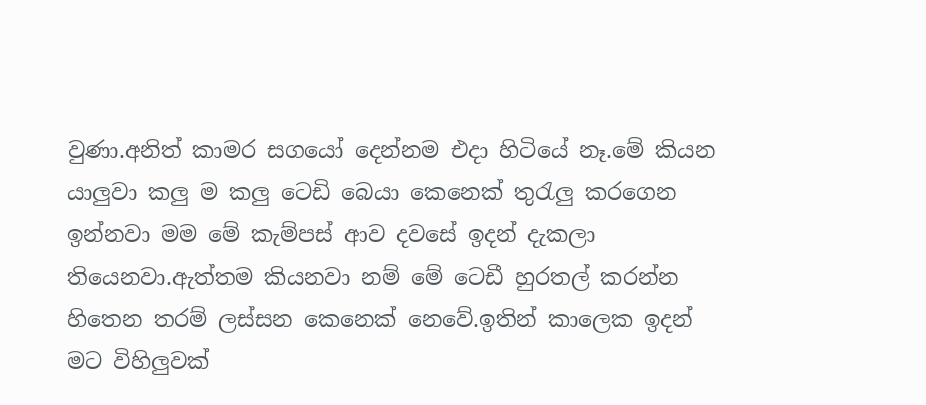වුණා.අනිත් කාමර සගයෝ දෙන්නම එදා හිටියේ නෑ.මේ කියන යාලුවා කලු ම කලු ටෙඩි බෙයා කෙනෙක් තුරැලු කරගෙන ඉන්නවා මම මේ කැම්පස් ආව දවසේ ඉදන් දැකලා තියෙනවා.ඇත්තම කියනවා නම් මේ ටෙඩී හුරතල් කරන්න හිතෙන තරම් ලස්සන කෙනෙක් නෙවේ.ඉතින් කාලෙක ඉදන් මට විහිලුවක්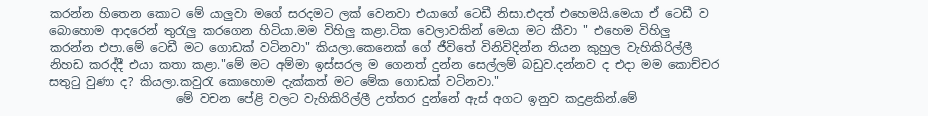කරන්න හිතෙන කොට මේ යාලුවා මගේ සරදමට ලක් වෙනවා එයාගේ ටෙඩී නිසා.එදත් එහෙමයි.මෙයා ඒ ටෙඩී ව බොහොම ආදරෙන් තුරැලු කරගෙන හිටියා.මම විහිලු කළා.ටික වෙලාවකින් මෙයා මට කීවා " එහෙම විහිලු කරන්න එපා.මේ ටෙඩී මට ගොඩක් වටිනවා" කියලා.කෙනෙක් ගේ ජීවිතේ විනිවිදින්න තියන කුහුල වැහිකිරිල්ලී නිහඩ කරද්දී එයා කතා කළා."මේ මට අම්මා ඉස්සරල ම ගෙනත් දුන්න සෙල්ලම් බඩුව.දන්නව ද එදා මම කොච්චර සතුටු වුණා ද? කියලා.කවුරැ කොහොම දැක්කත් මට මේක ගොඩක් වටිනවා."
                     මේ වචන පේළි වලට වැහිකිරිල්ලී උත්තර දු‍න්නේ ඇස් අගට ඉනුව කදුළකින්.මේ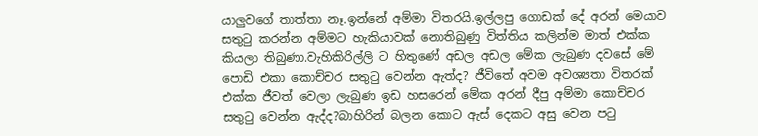යාලුවගේ තාත්තා නෑ.ඉන්නේ අම්මා විතරයි.ඉල්ලපු ගොඩක් දේ අරන් මෙයාව සතුටු කරන්න අම්මට හැකියාවක් නොතිබුණු විත්තිය කලින්ම මාත් එක්ක කියලා තිබුණා.වැහිකිරිල්ලි ට හිතුණේ අඩල අඩල මේක ලැබුණ දවසේ මේ පොඩි එකා කොච්චර සතුටු වෙන්න ඇත්ද? ජීවිතේ අවම අවශ්‍යතා විතරක් එක්ක ජීවත් වෙලා ලැබුණ ඉඩ හසරෙන් මේක අරන් දීපු අම්මා කොච්චර සතුටු වෙන්න ඇද්ද?බාහිරින් බලන කොට ඇස් දෙකට අසු වෙන පටු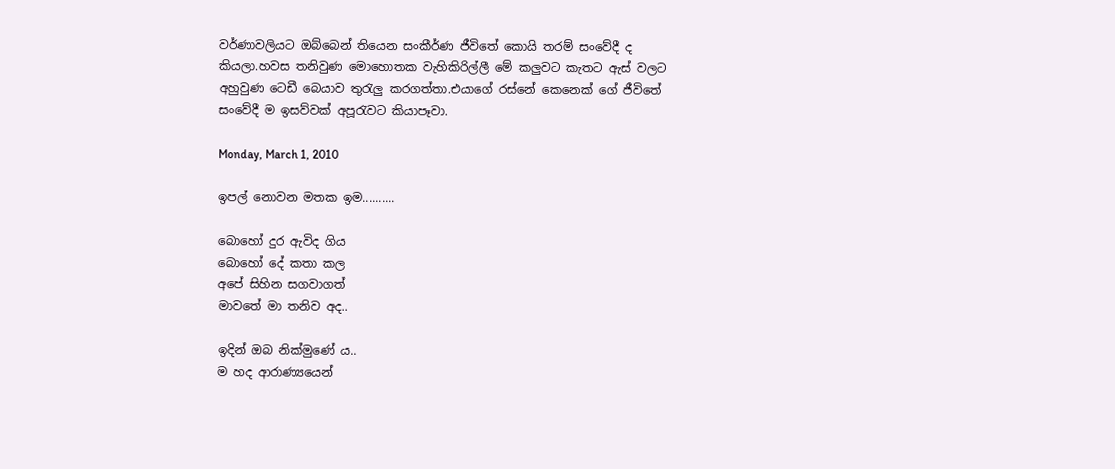වර්ණාවලියට ඔබ්බෙන් තියෙන සංකීර්ණ ජීවිතේ කොයි තරම් සංවේදී ද කියලා.හවස තනිවුණ මොහොතක වැහිකිරිල්ලී මේ කලුවට කැතට ඇස් වලට අහුවුණ ටෙඩී බෙයාව තුරැලු කරගත්තා.එයාගේ රස්නේ කෙනෙක් ගේ ජීවිතේ සංවේදී ම ඉසව්වක් අපූරැවට කියාපෑවා.

Monday, March 1, 2010

ඉපල් නොවන මතක ඉම..........

බොහෝ දුර ඇවිද ගිය
බොහෝ දේ කතා කල
අපේ සිහින සගවාගත්
මාවතේ මා තනිව අද..

ඉදින් ඔබ නික්මුණේ ය..
ම හද ආරාණ්‍යයෙන්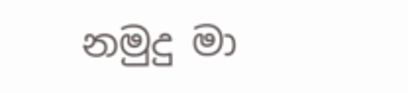නමුදු මා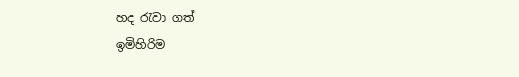හද රැවා ගත්
ඉමිහිරිම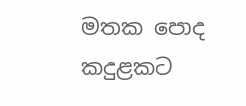මතක පොද
කදුළකට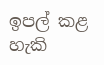ඉපල් කළ හැකි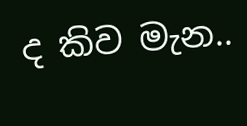ද කිව මැන..